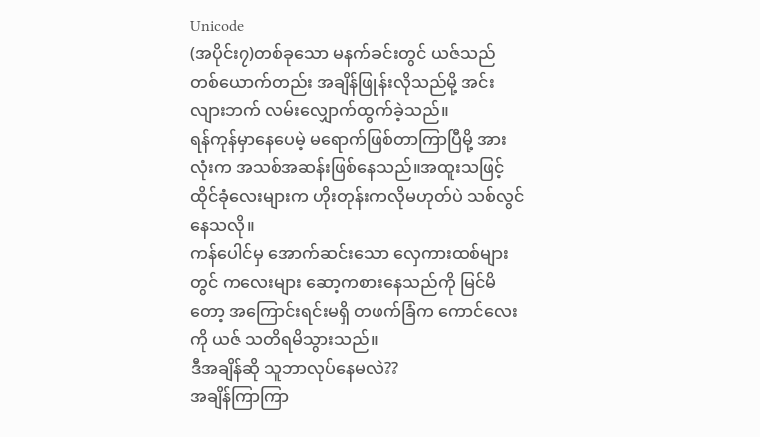Unicode
(အပိုင်း၇)တစ်ခုသော မနက်ခင်းတွင် ယဇ်သည် တစ်ယောက်တည်း အချိန်ဖြုန်းလိုသည်မို့ အင်းလျားဘက် လမ်းလျှောက်ထွက်ခဲ့သည်။
ရန်ကုန်မှာနေပေမဲ့ မရောက်ဖြစ်တာကြာပြီမို့ အားလုံးက အသစ်အဆန်းဖြစ်နေသည်။အထူးသဖြင့် ထိုင်ခုံလေးများက ဟိုးတုန်းကလိုမဟုတ်ပဲ သစ်လွင်နေသလို။
ကန်ပေါင်မှ အောက်ဆင်းသော လှေကားထစ်များတွင် ကလေးများ ဆော့ကစားနေသည်ကို မြင်မိတော့ အကြောင်းရင်းမရှိ တဖက်ခြံက ကောင်လေးကို ယဇ် သတိရမိသွားသည်။
ဒီအချိန်ဆို သူဘာလုပ်နေမလဲ??
အချိန်ကြာကြာ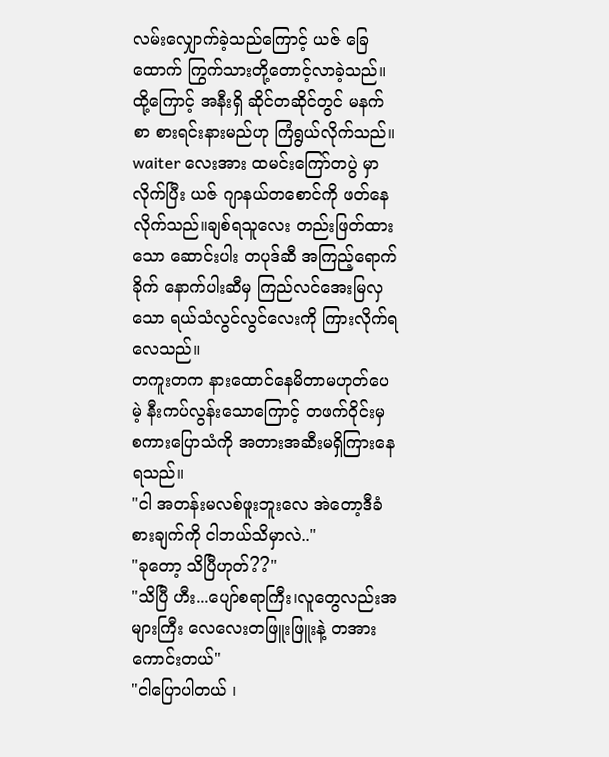လမ်းလျှောက်ခဲ့သည်ကြောင့် ယဇ် ခြေထောက် ကြွက်သားတို့တောင့်လာခဲ့သည်။ထို့ကြောင့် အနီးရှိ ဆိုင်တဆိုင်တွင် မနက်စာ စားရင်းနားမည်ဟု ကြံရွယ်လိုက်သည်။
waiter လေးအား ထမင်းကြော်တပွဲ မှာလိုက်ပြီး ယဇ် ဂျာနယ်တစောင်ကို ဖတ်နေလိုက်သည်။ချစ်ရသူလေး တည်းဖြတ်ထားသော ဆောင်းပါး တပုဒ်ဆီ အကြည့်ရောက်ခိုက် နောက်ပါးဆီမှ ကြည်လင်အေးမြလှသော ရယ်သံလွင်လွင်လေးကို ကြားလိုက်ရလေသည်။
တကူးတက နားထောင်နေမိတာမဟုတ်ပေမဲ့ နီးကပ်လွန်းသောကြောင့် တဖက်ဝိုင်းမှ စကားပြောသံကို အတားအဆီးမရှိကြားနေရသည်။
"ငါ အတန်းမလစ်ဖူးဘူးလေ အဲတော့ဒီခံစားချက်ကို ငါဘယ်သိမှာလဲ.."
"ခုတော့ သိပြီဟုတ်??"
"သိပြီ ဟီး...ပျော်စရာကြီး၊လူတွေလည်းအများကြီး လေလေးတဖြူးဖြူးနဲ့ တအားကောင်းတယ်"
"ငါပြောပါတယ် ၊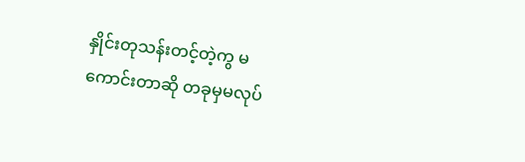နှိုင်းတုသန်းတင့်တဲ့ကွ မကောင်းတာဆို တခုမှမလုပ်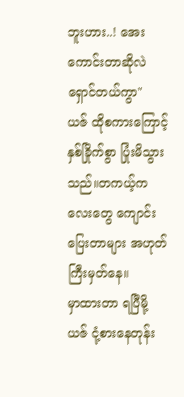ဘူးဟား..! အေး ကောင်းတာဆိုလဲ ရှောင်တယ်ကွာ"
ယဇ် ထိုစကားကြောင့် နှစ်ခြိုက်စွာ ပြုံးမိသွားသည်။တကယ့်ကလေးတွေ ကျောင်းပြေးတာများ အဟုတ်ကြီးမှတ်နေ။
မှာထားတာ ရပြီမို့ ယဇ် ငုံ့စားနေတုန်း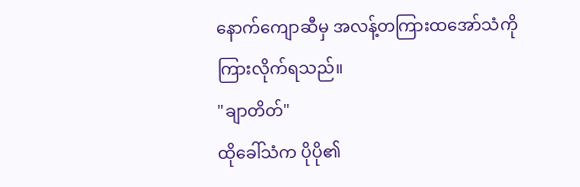နောက်ကျောဆီမှ အလန့်တကြားထအော်သံကို ကြားလိုက်ရသည်။
"ချာတိတ်"
ထိုခေါ်သံက ပိုပို၏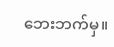ဘေးဘက်မှ။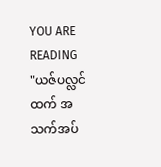YOU ARE READING
"ယဇ်ပလ္လင် ထက် အသက်အပ်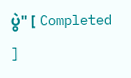ပွဲ" [ Completed ]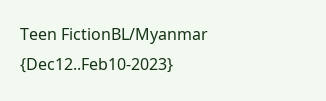Teen FictionBL/Myanmar {Dec12..Feb10-2023}